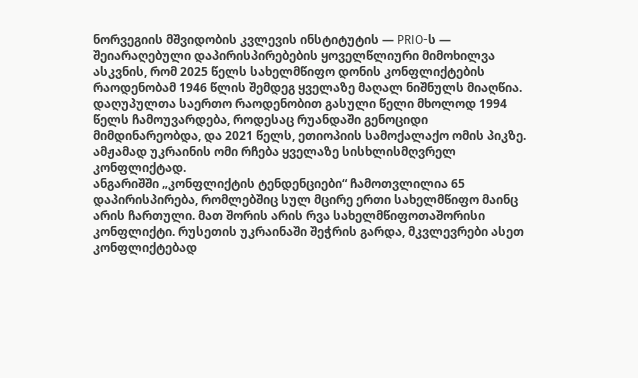ნორვეგიის მშვიდობის კვლევის ინსტიტუტის — PRIO-ს — შეიარაღებული დაპირისპირებების ყოველწლიური მიმოხილვა ასკვნის, რომ 2025 წელს სახელმწიფო დონის კონფლიქტების რაოდენობამ 1946 წლის შემდეგ ყველაზე მაღალ ნიშნულს მიაღწია.
დაღუპულთა საერთო რაოდენობით გასული წელი მხოლოდ 1994 წელს ჩამოუვარდება, როდესაც რუანდაში გენოციდი მიმდინარეობდა, და 2021 წელს, ეთიოპიის სამოქალაქო ომის პიკზე. ამჟამად უკრაინის ომი რჩება ყველაზე სისხლისმღვრელ კონფლიქტად.
ანგარიშში „კონფლიქტის ტენდენციები“ ჩამოთვლილია 65 დაპირისპირება, რომლებშიც სულ მცირე ერთი სახელმწიფო მაინც არის ჩართული. მათ შორის არის რვა სახელმწიფოთაშორისი კონფლიქტი. რუსეთის უკრაინაში შეჭრის გარდა, მკვლევრები ასეთ კონფლიქტებად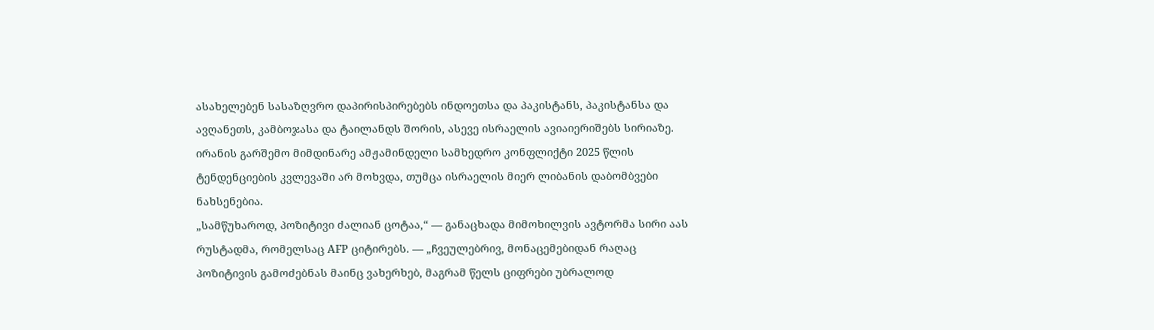ასახელებენ სასაზღვრო დაპირისპირებებს ინდოეთსა და პაკისტანს, პაკისტანსა და ავღანეთს, კამბოჯასა და ტაილანდს შორის, ასევე ისრაელის ავიაიერიშებს სირიაზე. ირანის გარშემო მიმდინარე ამჟამინდელი სამხედრო კონფლიქტი 2025 წლის ტენდენციების კვლევაში არ მოხვდა, თუმცა ისრაელის მიერ ლიბანის დაბომბვები ნახსენებია.
„სამწუხაროდ, პოზიტივი ძალიან ცოტაა,“ — განაცხადა მიმოხილვის ავტორმა სირი აას რუსტადმა, რომელსაც AFP ციტირებს. — „ჩვეულებრივ, მონაცემებიდან რაღაც პოზიტივის გამოძებნას მაინც ვახერხებ, მაგრამ წელს ციფრები უბრალოდ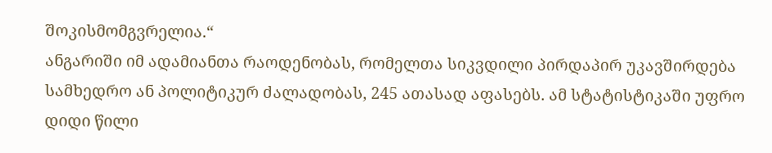შოკისმომგვრელია.“
ანგარიში იმ ადამიანთა რაოდენობას, რომელთა სიკვდილი პირდაპირ უკავშირდება სამხედრო ან პოლიტიკურ ძალადობას, 245 ათასად აფასებს. ამ სტატისტიკაში უფრო დიდი წილი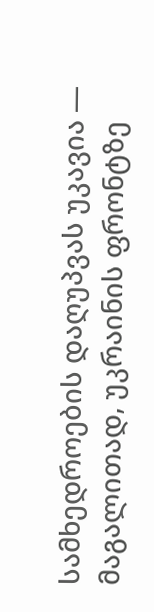სამხედროების დაღუპვას უკავია — მაგალითად, უკრაინის ფრონტზე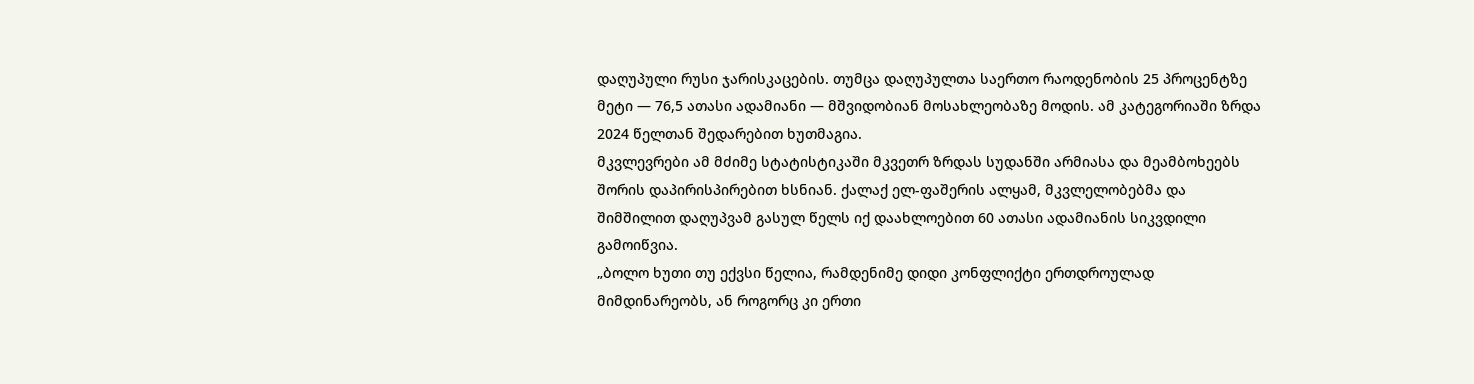დაღუპული რუსი ჯარისკაცების. თუმცა დაღუპულთა საერთო რაოდენობის 25 პროცენტზე მეტი — 76,5 ათასი ადამიანი — მშვიდობიან მოსახლეობაზე მოდის. ამ კატეგორიაში ზრდა 2024 წელთან შედარებით ხუთმაგია.
მკვლევრები ამ მძიმე სტატისტიკაში მკვეთრ ზრდას სუდანში არმიასა და მეამბოხეებს შორის დაპირისპირებით ხსნიან. ქალაქ ელ-ფაშერის ალყამ, მკვლელობებმა და შიმშილით დაღუპვამ გასულ წელს იქ დაახლოებით 60 ათასი ადამიანის სიკვდილი გამოიწვია.
„ბოლო ხუთი თუ ექვსი წელია, რამდენიმე დიდი კონფლიქტი ერთდროულად მიმდინარეობს, ან როგორც კი ერთი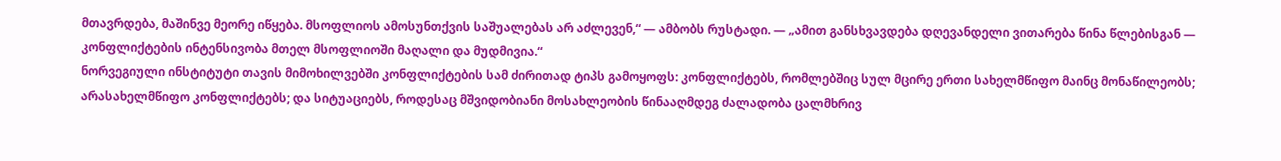მთავრდება, მაშინვე მეორე იწყება. მსოფლიოს ამოსუნთქვის საშუალებას არ აძლევენ,“ — ამბობს რუსტადი. — „ამით განსხვავდება დღევანდელი ვითარება წინა წლებისგან — კონფლიქტების ინტენსივობა მთელ მსოფლიოში მაღალი და მუდმივია.“
ნორვეგიული ინსტიტუტი თავის მიმოხილვებში კონფლიქტების სამ ძირითად ტიპს გამოყოფს: კონფლიქტებს, რომლებშიც სულ მცირე ერთი სახელმწიფო მაინც მონაწილეობს; არასახელმწიფო კონფლიქტებს; და სიტუაციებს, როდესაც მშვიდობიანი მოსახლეობის წინააღმდეგ ძალადობა ცალმხრივ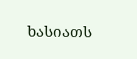ხასიათს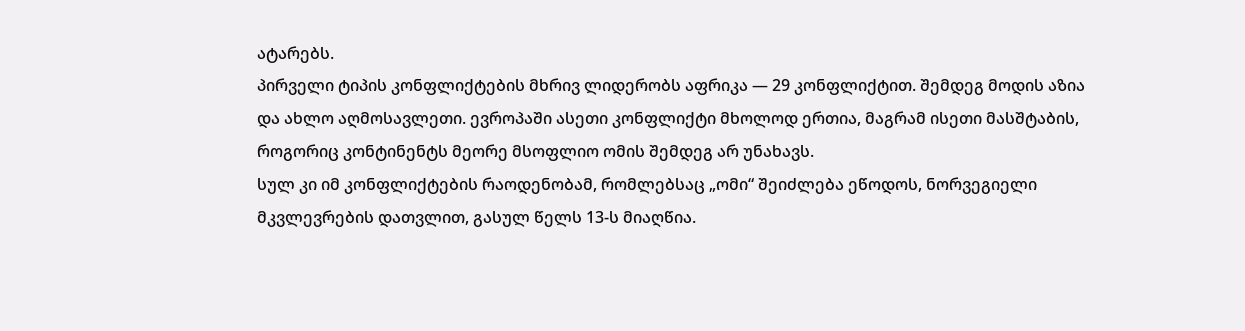ატარებს.
პირველი ტიპის კონფლიქტების მხრივ ლიდერობს აფრიკა — 29 კონფლიქტით. შემდეგ მოდის აზია და ახლო აღმოსავლეთი. ევროპაში ასეთი კონფლიქტი მხოლოდ ერთია, მაგრამ ისეთი მასშტაბის, როგორიც კონტინენტს მეორე მსოფლიო ომის შემდეგ არ უნახავს.
სულ კი იმ კონფლიქტების რაოდენობამ, რომლებსაც „ომი“ შეიძლება ეწოდოს, ნორვეგიელი მკვლევრების დათვლით, გასულ წელს 13-ს მიაღწია.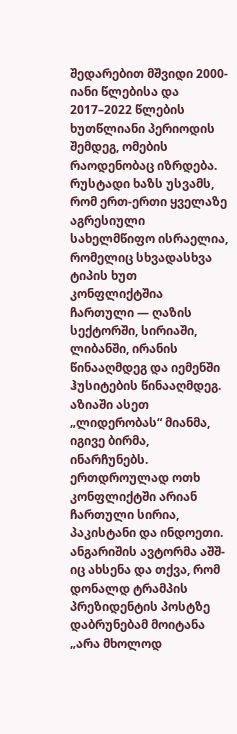შედარებით მშვიდი 2000-იანი წლებისა და 2017–2022 წლების ხუთწლიანი პერიოდის შემდეგ, ომების რაოდენობაც იზრდება.
რუსტადი ხაზს უსვამს, რომ ერთ-ერთი ყველაზე აგრესიული სახელმწიფო ისრაელია, რომელიც სხვადასხვა ტიპის ხუთ კონფლიქტშია ჩართული — ღაზის სექტორში, სირიაში, ლიბანში, ირანის წინააღმდეგ და იემენში ჰუსიტების წინააღმდეგ. აზიაში ასეთ „ლიდერობას“ მიანმა, იგივე ბირმა, ინარჩუნებს. ერთდროულად ოთხ კონფლიქტში არიან ჩართული სირია, პაკისტანი და ინდოეთი.
ანგარიშის ავტორმა აშშ-იც ახსენა და თქვა, რომ დონალდ ტრამპის პრეზიდენტის პოსტზე დაბრუნებამ მოიტანა „არა მხოლოდ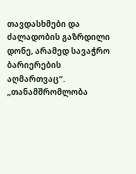თავდასხმები და ძალადობის გაზრდილი დონე, არამედ სავაჭრო ბარიერების აღმართვაც“.
„თანამშრომლობა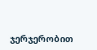ჯერჯერობით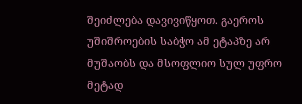შეიძლება დავივიწყოთ. გაეროს უშიშროების საბჭო ამ ეტაპზე არ მუშაობს და მსოფლიო სულ უფრო მეტად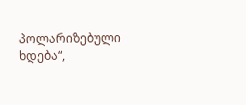პოლარიზებული ხდება“,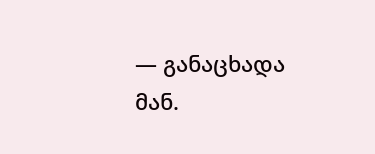— განაცხადა მან.